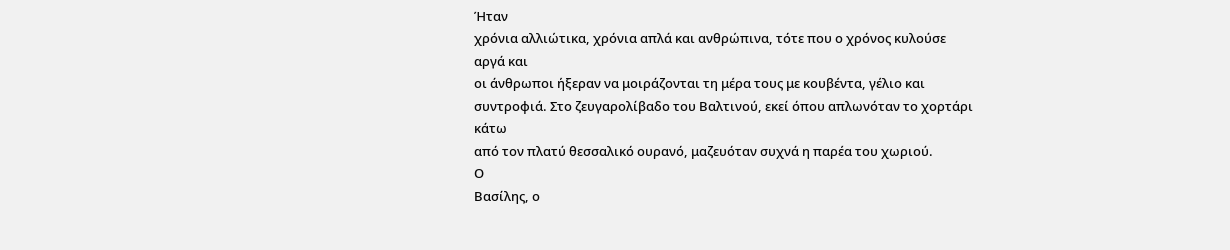Ήταν
χρόνια αλλιώτικα, χρόνια απλά και ανθρώπινα, τότε που ο χρόνος κυλούσε αργά και
οι άνθρωποι ήξεραν να μοιράζονται τη μέρα τους με κουβέντα, γέλιο και
συντροφιά. Στο ζευγαρολίβαδο του Βαλτινού, εκεί όπου απλωνόταν το χορτάρι κάτω
από τον πλατύ θεσσαλικό ουρανό, μαζευόταν συχνά η παρέα του χωριού.
Ο
Βασίλης, ο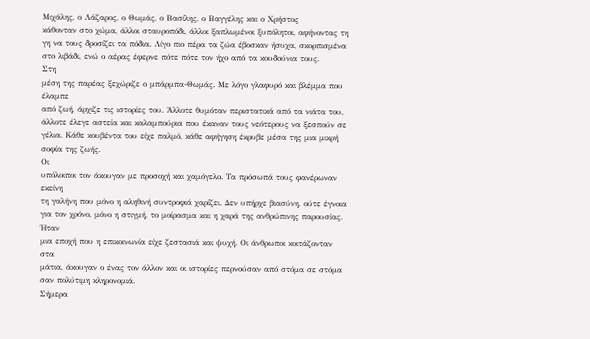Μιχάλης, ο Λάζαρος, ο Θωμάς, ο Βασίλης, ο Βαγγέλης και ο Χρήστος
κάθονταν στο χώμα, άλλοι σταυροπόδι, άλλοι ξαπλωμένοι ξυπόλητοι, αφήνοντας τη
γη να τους δροσίζει τα πόδια. Λίγο πιο πέρα τα ζώα έβοσκαν ήσυχα, σκορπισμένα
στο λιβάδι, ενώ ο αέρας έφερνε πότε πότε τον ήχο από τα κουδούνια τους.
Στη
μέση της παρέας ξεχώριζε ο μπάρμπα-Θωμάς. Με λόγο γλαφυρό και βλέμμα που έλαμπε
από ζωή, άρχιζε τις ιστορίες του. Άλλοτε θυμόταν περιστατικά από τα νιάτα του,
άλλοτε έλεγε αστεία και καλαμπούρια που έκαναν τους νεότερους να ξεσπούν σε
γέλια. Κάθε κουβέντα του είχε παλμό, κάθε αφήγηση έκρυβε μέσα της μια μικρή
σοφία της ζωής.
Οι
υπόλοιποι τον άκουγαν με προσοχή και χαμόγελο. Τα πρόσωπά τους φανέρωναν εκείνη
τη γαλήνη που μόνο η αληθινή συντροφιά χαρίζει. Δεν υπήρχε βιασύνη, ούτε έγνοια
για τον χρόνο, μόνο η στιγμή, το μοίρασμα και η χαρά της ανθρώπινης παρουσίας.
Ήταν
μια εποχή που η επικοινωνία είχε ζεστασιά και ψυχή. Οι άνθρωποι κοιτάζονταν στα
μάτια, άκουγαν ο ένας τον άλλον και οι ιστορίες περνούσαν από στόμα σε στόμα
σαν πολύτιμη κληρονομιά.
Σήμερα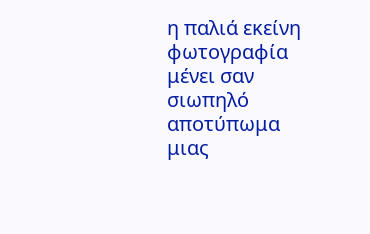η παλιά εκείνη φωτογραφία μένει σαν σιωπηλό αποτύπωμα μιας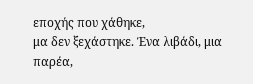εποχής που χάθηκε,
μα δεν ξεχάστηκε. Ένα λιβάδι, μια παρέα,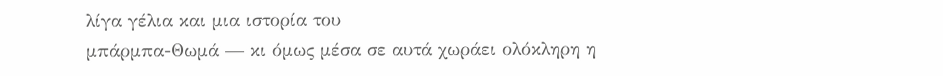λίγα γέλια και μια ιστορία του
μπάρμπα-Θωμά — κι όμως μέσα σε αυτά χωράει ολόκληρη η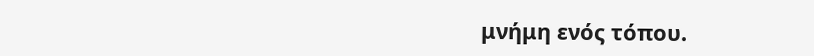μνήμη ενός τόπου.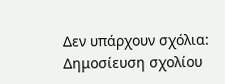Δεν υπάρχουν σχόλια:
Δημοσίευση σχολίου